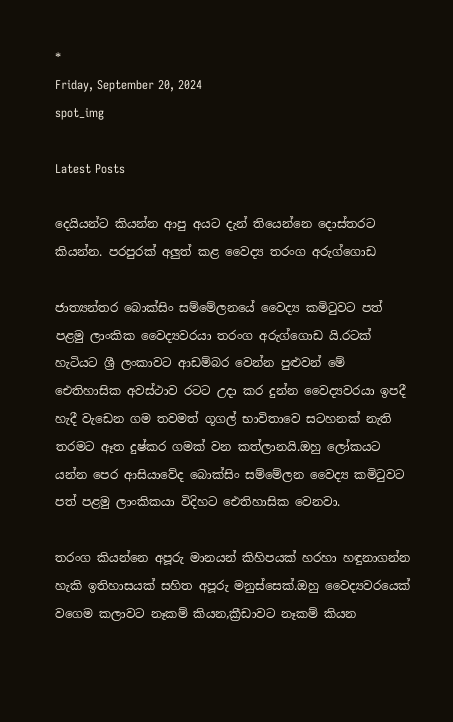*
Friday, September 20, 2024
spot_img

Latest Posts

දෙයියන්ට කියන්න ආපු අයට දැන් තියෙන්නෙ දොස්තරට කියන්න. පරපුරක් අලුත් කළ වෛද්‍ය තරංග අරුග්ගොඩ

ජාත්‍යන්තර බොක්සිං සම්මේලනයේ වෛද්‍ය කමිටුවට පත් පළමු ලාංකික වෛද්‍යවරයා තරංග අරුග්ගොඩ යි.රටක් හැටියට ශ්‍රී ලංකාවට ආඩම්බර වෙන්න පුළුවන් මේ ඓතිහාසික අවස්ථාව රටට උදා කර දුන්න වෛද්‍යවරයා ඉපදී හැදී වැඩෙන ගම තවමත් ගූගල් භාවිතාවෙ සටහනක් නැති තරමට ඈත දුෂ්කර ගමක් වන කත්ලානයි.ඔහු ලෝකයට යන්න පෙර ආසියාවේද බොක්සිං සම්මේලන වෛද්‍ය කමිටුවට පත් පළමු ලාංකිකයා විදිහට ඓතිහාසික වෙනවා.

තරංග කියන්නෙ අපූරු මානයන් කිහිපයක් හරහා හඳුනාගන්න හැකි ඉතිහාසයක් සහිත අපූරු මනුස්සෙක්.ඔහු වෛද්‍යවරයෙක් වගෙම කලාවට නෑකම් කියන,ක්‍රීඩාවට නෑකම් කියන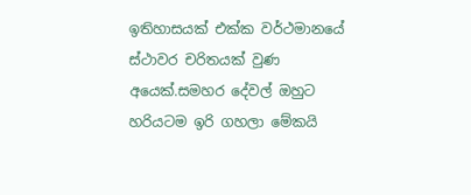ඉතිහාසයක් එක්ක වර්ථමානයේ ස්ථාවර චරිතයක් වුණ අයෙක්.සමහර දේවල් ඔහුට හරියටම ඉරි ගහලා මේකයි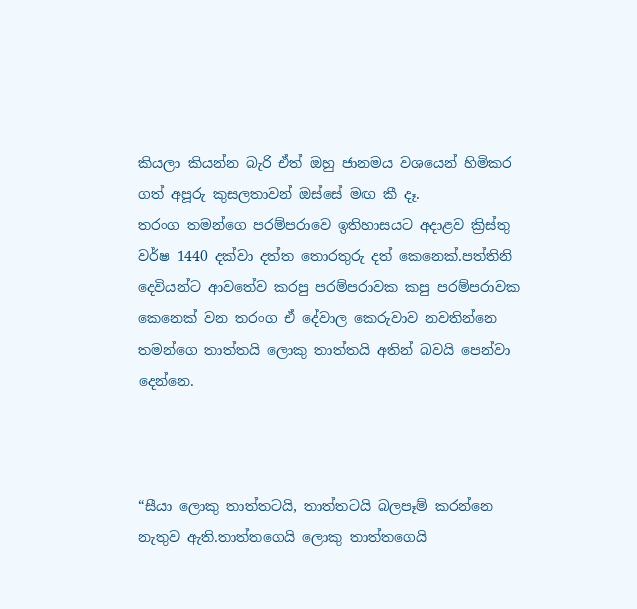කියලා කියන්න බැරි ඒත් ඔහු ජානමය වශයෙන් හිමිකර ගත් අපූරු කුසලතාවන් ඔස්සේ මඟ කී දෑ.
තරංග තමන්ගෙ පරම්පරාවෙ ඉතිහාසයට අදාළව ක්‍රිස්තු වර්ෂ 1440 දක්වා දත්ත තොරතුරු දත් කෙනෙක්.පත්තිනි දෙවියන්ට ආවතේව කරපු පරම්පරාවක කපු පරම්පරාවක කෙනෙක් වන තරංග ඒ දේවාල කෙරුවාව නවතින්නෙ තමන්ගෙ තාත්තයි ලොකු තාත්තයි අතින් බවයි පෙන්වා දෙන්නෙ.



“සීයා ලොකු තාත්තටයි, තාත්තටයි බලපෑම් කරන්නෙ නැතුව ඇති.තාත්තගෙයි ලොකු තාත්තගෙයි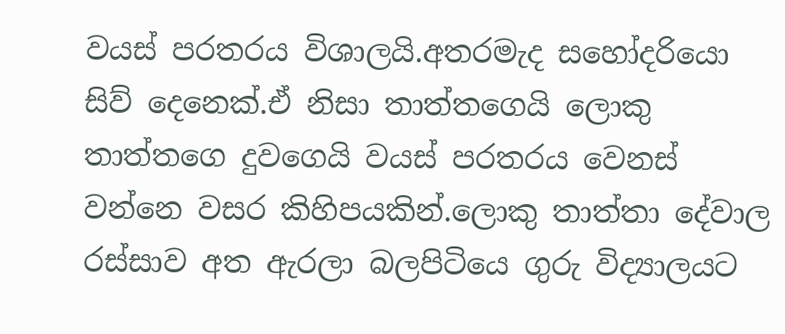වයස් පරතරය විශාලයි.අතරමැද සහෝදරියො සිව් දෙනෙක්.ඒ නිසා තාත්තගෙයි ලොකු තාත්තගෙ දුවගෙයි වයස් පරතරය වෙනස් වන්නෙ වසර කිහිපයකින්.ලොකු තාත්තා දේවාල රස්සාව අත ඇරලා බලපිටියෙ ගුරු විද්‍යාලයට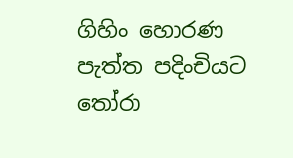ගිහිං හොරණ පැත්ත පදිංචියට තෝරා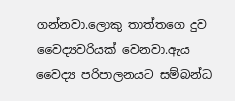ගන්නවා.ලොකු තාත්තගෙ දුව වෛද්‍යවරියක් වෙනවා.ඇය වෛද්‍ය පරිපාලනයට සම්බන්ධ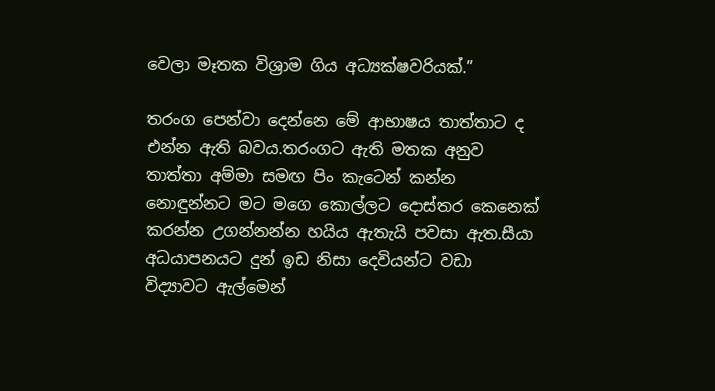වෙලා මෑතක විශ්‍රාම ගිය අධ්‍යක්ෂවරියක්.”

තරංග පෙන්වා දෙන්නෙ මේ ආභාෂය තාත්තාට ද එන්න ඇති බවය.තරංගට ඇති මතක අනුව තාත්තා අම්මා සමඟ පිං කැටෙන් කන්න නොඳුන්නට මට මගෙ කොල්ලට දොස්තර කෙනෙක් කරන්න උගන්නන්න හයිය ඇතැයි පවසා ඇත.සීයා අධයාපනයට දුන් ඉඩ නිසා දෙවියන්ට වඩා විද්‍යාවට ඇල්මෙන්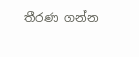තීරණ ගන්න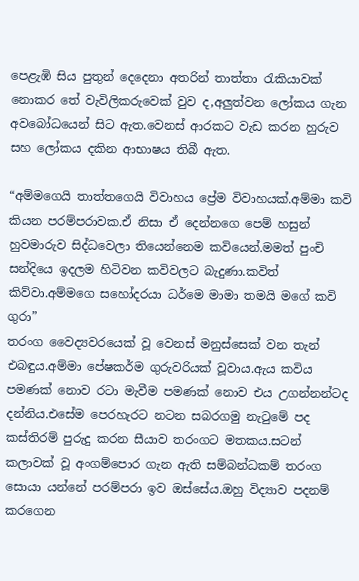පෙළැඹි සිය පුතුන් දෙදෙනා අතරින් තාත්තා රැකියාවක් නොකර තේ වැවිලිකරුවෙක් වුව ද,අලුත්වන ලෝකය ගැන අවබෝධයෙන් සිට ඇත.වෙනස් ආරකට වැඩ කරන හුරුව සහ ලෝකය දකින ආභාෂය තිබී ඇත.

“අම්මගෙයි තාත්තගෙයි විවාහය ප්‍රේම විවාහයක්.අම්මා කවි කියන පරම්පරාවක.ඒ නිසා ඒ දෙන්නගෙ පෙම් හසුන් හුවමාරුව සිද්ධවෙලා තියෙන්නෙම කවියෙන්.මමත් පුංචි සන්දියෙ ඉදලම හිටිවන කවිවලට බැදුණා.කවිත් කිව්වා.අම්මගෙ සහෝදරයා ධර්මෙ මාමා තමයි මගේ කවි ගුරා”
තරංග වෛද්‍යවරයෙක් වූ වෙනස් මනුස්සෙක් වන තැන් එබඳුය.අම්මා පේෂකර්ම ගුරුවරියක් වූවාය.ඇය කවිය පමණක් නොව රටා මැවීම පමණක් නොව එය උගන්නන්ටද දන්නිය.එසේම පෙරහැරට නටන සබරගමු නැටුමේ පද කස්තිරම් පුරුදු කරන සීයාව තරංගට මතකය.සටන් කලාවක් වූ අංගම්පොර ගැන ඇති සම්බන්ධකම් තරංග සොයා යන්නේ පරම්පරා ඉව ඔස්සේය.ඔහු විද්‍යාව පදනම් කරගෙන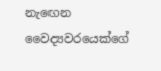නැඟෙන වෛද්‍යවරයෙක්ගේ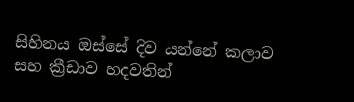සිහිනය ඔස්සේ දිව යන්නේ කලාව සහ ක්‍රීඩාව හදවතින්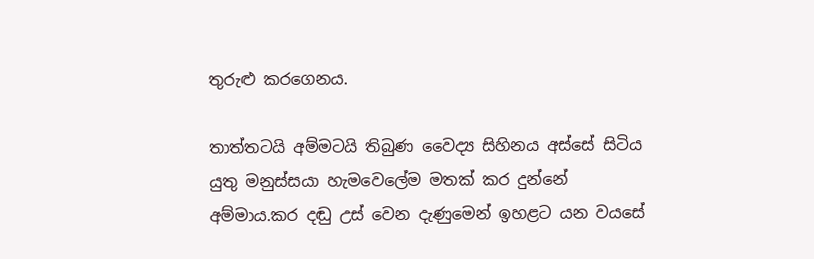තුරුළු කරගෙනය.

තාත්තටයි අම්මටයි තිබුණ වෛද්‍ය සිහිනය අස්සේ සිටිය යුතු මනුස්සයා හැමවෙලේම මතක් කර දුන්නේ අම්මාය.කර දඬු උස් වෙන දැණුමෙන් ඉහළට යන වයසේ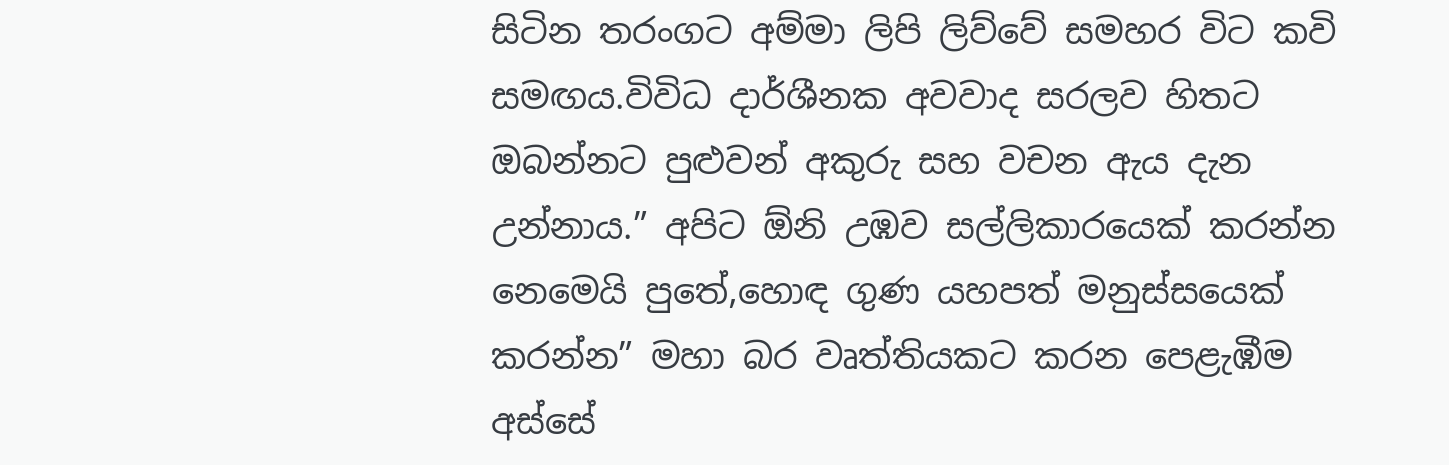සිටින තරංගට අම්මා ලිපි ලිව්වේ සමහර විට කවි සමඟය.විවිධ දාර්ශීනක අවවාද සරලව හිතට ඔබන්නට පුළුවන් අකුරු සහ වචන ඇය දැන උන්නාය.” අපිට ඕනි උඹව සල්ලිකාරයෙක් කරන්න නෙමෙයි පුතේ,හොඳ ගුණ යහපත් මනුස්සයෙක් කරන්න” මහා බර වෘත්තියකට කරන පෙළැඹීම අස්සේ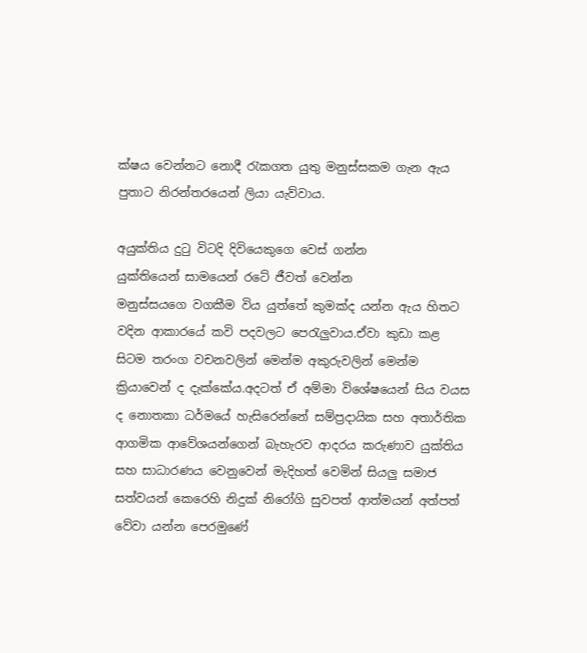ක්ෂය වෙන්නට නොදී රැකගත යුතු මනුස්සකම ගැන ඇය පුතාට නිරන්තරයෙන් ලියා යැව්වාය.

අයුක්තිය දුටු විටදි දිවියෙකුගෙ වෙස් ගන්න
යුක්තියෙන් සාමයෙන් රටේ ජීවත් වෙන්න
මනුස්සයගෙ වගකීම විය යුත්තේ කුමක්ද යන්න ඇය හිතට වදින ආකාරයේ කවි පදවලට පෙරැලුවාය.ඒවා කුඩා කළ සිටම තරංග වචනවලින් මෙන්ම අකුරුවලින් මෙන්ම ක්‍රියාවෙන් ද දැක්කේය.අදටත් ඒ අම්මා විශේෂයෙන් සිය වයස ද නොතකා ධර්මයේ හැසිරෙන්නේ සම්ප්‍රදායික සහ අතාර්තික ආගමික ආවේශයන්ගෙන් බැහැරව ආදරය කරුණාව යුක්තිය සහ සාධාරණය වෙනුවෙන් මැදිහත් වෙමින් සියලු සමාජ සත්වයන් කෙරෙහි නිදුක් නිරෝගි සුවපත් ආත්මයන් අත්පත් වේවා යන්න පෙරමුණේ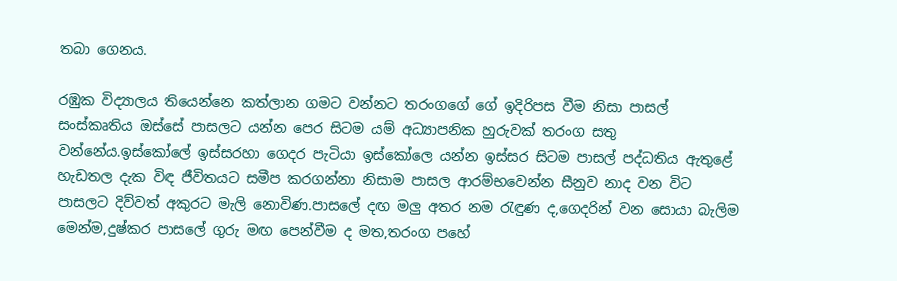තබා ගෙනය.

රඹුක විද්‍යාලය තියෙන්නෙ කත්ලාන ගමට වන්නට තරංගගේ ගේ ඉදිරිපස වීම නිසා පාසල් සංස්කෘතිය ඔස්සේ පාසලට යන්න පෙර සිටම යම් අධ්‍යාපනික හුරුවක් තරංග සතු වන්නේය.ඉස්කෝලේ ඉස්සරහා ගෙදර පැටියා ඉස්කෝලෙ යන්න ඉස්සර සිටම පාසල් පද්ධතිය ඇතුළේ හැඩතල දැක විඳ ජීවිතයට සමීප කරගන්නා නිසාම පාසල ආරම්භවෙන්න සීනුව නාද වන විට පාසලට දිව්වත් අකුරට මැලි නොවිණ.පාසලේ දඟ මලු අතර නම රැඳුණ ද,ගෙදරින් වන සොයා බැලිම මෙන්ම,දුෂ්කර පාසලේ ගුරු මඟ පෙන්වීම ද මත,තරංග පහේ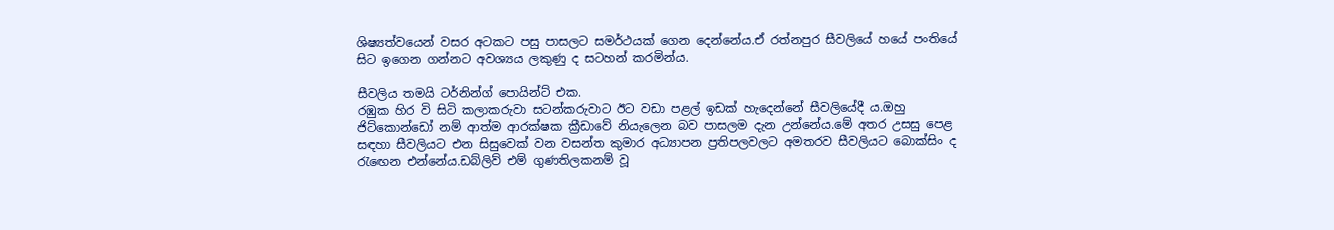ශිෂ්‍යත්වයෙන් වසර අටකට පසු පාසලට සමර්ථයක් ගෙන දෙන්නේය.ඒ රත්නපුර සීවලියේ හයේ පංතියේ සිට ඉගෙන ගන්නට අවශ්‍යය ලකුණු ද සටහන් කරමින්ය.

සීවලිය තමයි ටර්නින්ග් පොයින්ට් එක.
රඹුක හිර වි සිටි කලාකරුවා සටන්කරුවාට ඊට වඩා පළල් ඉඩක් හැදෙන්නේ සීවලියේදී ය.ඔහු ජිට්කොන්ඩෝ නම් ආත්ම ආරක්ෂක ක්‍රීඩාවේ නියැලෙන බව පාසලම දැන උන්නේය.මේ අතර උසසු පෙළ සඳහා සීවලියට එන සිසුවෙක් වන වසන්ත කුමාර අධ්‍යාපන ප්‍රතිපලවලට අමතරව සීවලියට බොක්සිං ද රැඟෙන එන්නේය.ඩබ්ලිව් එම් ගුණතිලකනම් වූ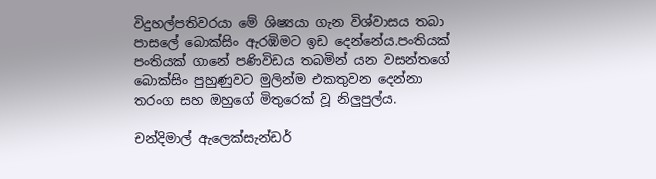විදුහල්පතිවරයා මේ ශිෂ්‍යයා ගැන විශ්වාසය තබා පාසලේ බොක්සිං ඇරඹිමට ඉඩ දෙන්නේය.පංතියක් පංතියක් ගානේ පණිවිඩය තබමින් යන වසන්තගේ බොක්සිං පුහුණුවට මුලින්ම එකතුවන දෙන්නා තරංග සහ ඔහුගේ මිතුරෙක් වූ නිලුපුල්ය.

චන්දිමාල් ඇලෙක්සැන්ඩර්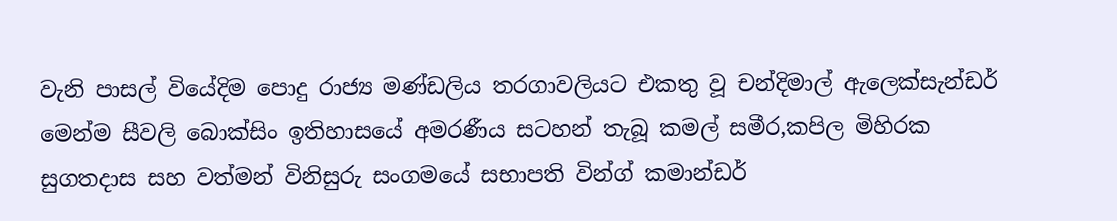වැනි පාසල් වියේදිම පොදු රාජ්‍ය මණ්ඩලිය තරගාවලියට එකතු වූ චන්දිමාල් ඇලෙක්සැන්ඩර් මෙන්ම සීවලි බොක්සිං ඉතිහාසයේ අමරණීය සටහන් තැබූ කමල් සමීර,කපිල මිහිරක සුගතදාස සහ වත්මන් විනිසුරු සංගමයේ සභාපති වින්ග් කමාන්ඩර්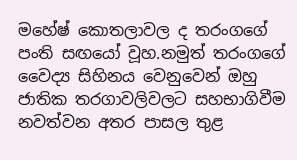මහේෂ් කොතලාවල ද තරංගගේ පංති සඟයෝ වූහ.නමුත් තරංගගේ වෛද්‍ය සිහිනය වෙනුවෙන් ඔහු ජාතික තරගාවලිවලට සහභාගිවීම නවත්වන අතර පාසල තුළ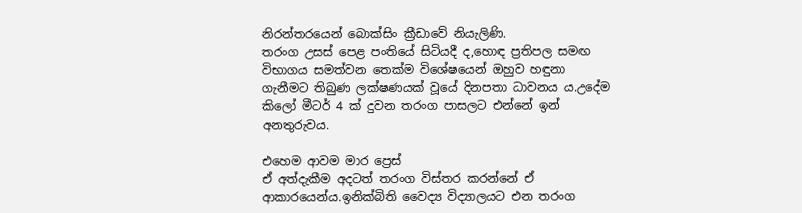නිරන්තරයෙන් බොක්සිං ක්‍රීඩාවේ නියැලිණි.
තරංග උසස් පෙළ පංතියේ සිටියදී ද,හොඳ ප්‍රතිපල සමඟ විභාගය සමත්වන තෙක්ම විශේෂයෙන් ඔහුව හඳුනා ගැනීමට තිබුණ ලක්ෂණයක් වූයේ දිනපතා ධාවනය ය.උදේම කිලෝ මීටර් 4 ක් දුවන තරංග පාසලට එන්නේ ඉන් අනතුරුවය.

එහෙම ආවම මාර ප්‍රෙස්
ඒ අත්දැකීම අදටත් තරංග විස්තර කරන්නේ ඒ ආකාරයෙන්ය.ඉනික්බිති වෛද්‍ය විද්‍යාලයට එන තරංග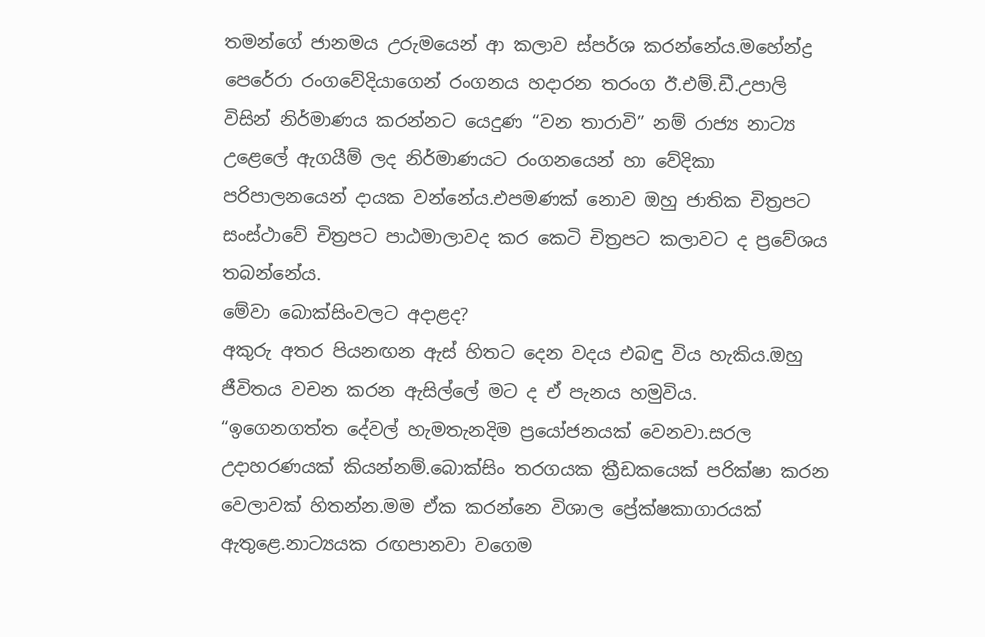තමන්ගේ ජානමය උරුමයෙන් ආ කලාව ස්පර්ශ කරන්නේය.මහේන්ද්‍ර පෙරේරා රංගවේදියාගෙන් රංගනය හදාරන තරංග ඊ.එම්.ඩී.උපාලි විසින් නිර්මාණය කරන්නට යෙදුණ “වන තාරාවි” නම් රාජ්‍ය නාට්‍ය උළෙලේ ඇගයීම් ලද නිර්මාණයට රංගනයෙන් හා වේදිකා පරිපාලනයෙන් දායක වන්නේය.එපමණක් නොව ඔහු ජාතික චිත්‍රපට සංස්ථාවේ චිත්‍රපට පාඨමාලාවද කර කෙටි චිත්‍රපට කලාවට ද ප්‍රවේශය තබන්නේය.
මේවා බොක්සිංවලට අදාළද?
අකුරු අතර පියනඟන ඇස් හිතට දෙන වදය එබඳු විය හැකිය.ඔහු ජීවිතය වචන කරන ඇසිල්ලේ මට ද ඒ පැනය හමුවිය.
“ඉගෙනගත්ත දේවල් හැමතැනදිම ප්‍රයෝජනයක් වෙනවා.සරල උදාහරණයක් කියන්නම්.බොක්සිං තරගයක ක්‍රීඩකයෙක් පරික්ෂා කරන වෙලාවක් හිතන්න.මම ඒක කරන්නෙ විශාල ප්‍රේක්ෂකාගාරයක් ඇතුළෙ.නාට්‍යයක රඟපානවා වගෙම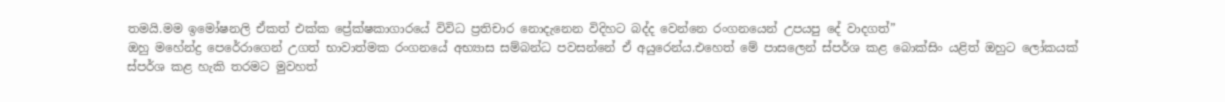තමයි.මම ඉමෝෂනලි ඒකත් එක්ක ප්‍රේක්ෂකාගාරයේ විවිධ ප්‍රතිචාර නොදැනෙන විදිහට බද්ද වෙන්නෙ රංගනයෙන් උපයපු දේ වාදගත්”
ඔහු මහේන්ද්‍ර පෙරේරාගෙන් උගත් භාවාත්මක රංගනයේ අභ්‍යාස සම්බන්ධ පවසන්නේ ඒ අයුරෙන්ය.එහෙත් මේ පාසලෙන් ස්පර්ශ කළ බොක්සිං යළිත් ඔහුට ලෝකයක් ස්පර්ශ කළ හැකි තරමට මුවහත්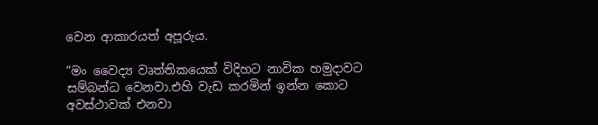වෙන ආකාරයත් අපූරුය.

“මං වෛද්‍ය වෘත්තිකයෙක් විදිහට නාවික හමුදාවට සම්බන්ධ වෙනවා.එහි වැඩ කරමින් ඉන්න කොට අවස්ථාවක් එනවා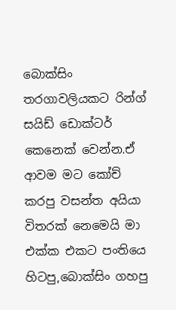බොක්සිං තරගාවලියකට රින්ග් සයිඩ් ඩොක්ටර් කෙනෙක් වෙන්න.ඒ ආවම මට කෝච් කරපු වසන්ත අයියා විතරක් නෙමෙයි මා එක්ක එකට පංතියෙ හිටපු,බොක්සිං ගහපු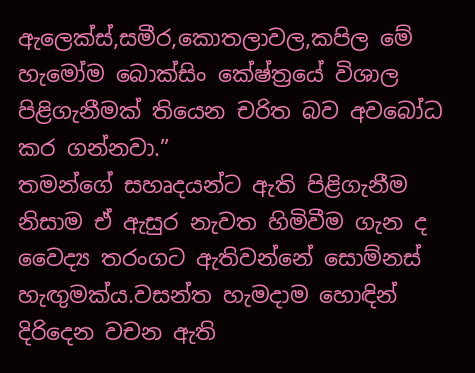ඇලෙක්ස්,සමීර,කොතලාවල,කපිල මේ හැමෝම බොක්සිං කේෂ්ත්‍රයේ විශාල පිළිගැනීමක් තියෙන චරිත බව අවබෝධ කර ගන්නවා.”
තමන්ගේ සහෘදයන්ට ඇති පිළිගැනීම නිසාම ඒ ඇසුර නැවත හිමිවීම ගැන ද වෛද්‍ය තරංගට ඇතිවන්නේ සොම්නස් හැඟුමක්ය.වසන්ත හැමදාම හොඳින් දිරිදෙන වචන ඇති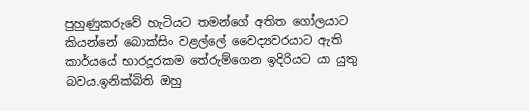පුහුණුකරුවේ හැටියට තමන්ගේ අතිත ගෝලයාට කියන්නේ බොක්සිං වළල්ලේ වෛද්‍යවරයාට ඇති කාර්යයේ භාරදූරකම තේරුම්ගෙන ඉදිරියට යා යුතු බවය.ඉනික්බිති ඔහු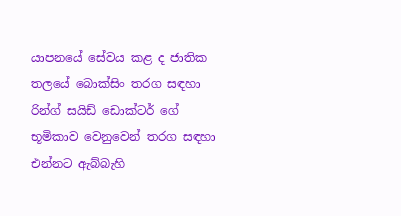යාපනයේ සේවය කළ ද ජාතික තලයේ බොක්සිං තරග සඳහා රින්ග් සයිඩ් ඩොක්ටර් ගේ භූමිකාව වෙනුවෙන් තරග සඳහා එන්නට ඇබ්බැහි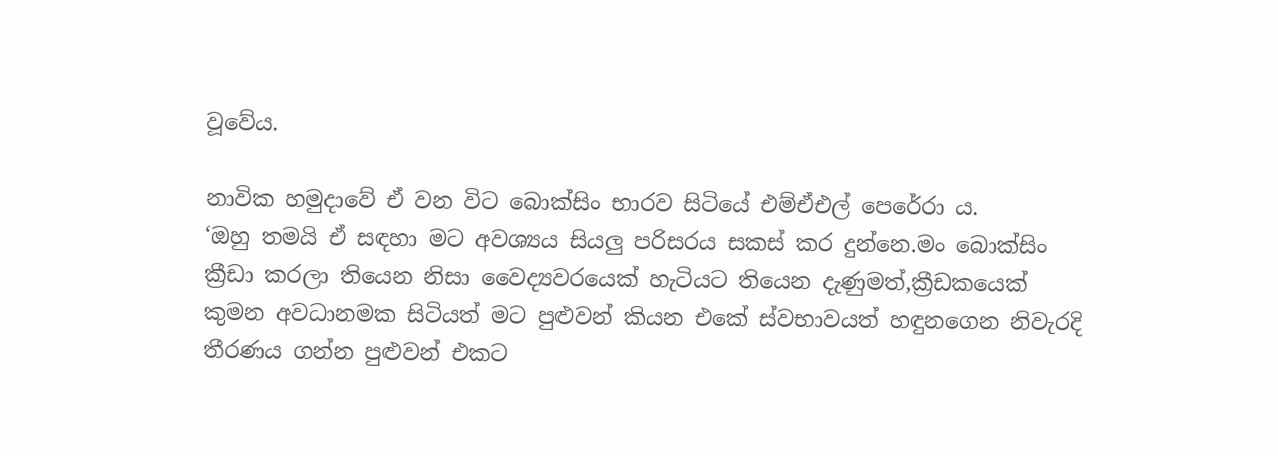වූවේය.

නාවික හමුදාවේ ඒ වන විට බොක්සිං භාරව සිටියේ එම්ඒඑල් පෙරේරා ය.
‘ඔහු තමයි ඒ සඳහා මට අවශ්‍යය සියලු පරිසරය සකස් කර දුන්නෙ.මං බොක්සිං ක්‍රීඩා කරලා තියෙන නිසා වෛද්‍යවරයෙක් හැටියට තියෙන දැණුමත්,ක්‍රීඩකයෙක් කුමන අවධානමක සිටියත් මට පුළුවන් කියන එකේ ස්වභාවයත් හඳුනගෙන නිවැරදි තීරණය ගන්න පුළුවන් එකට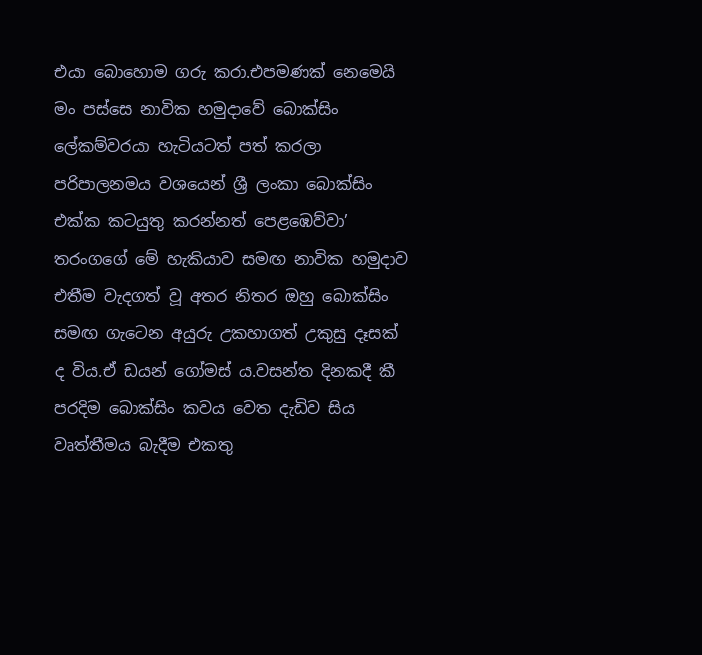එයා බොහොම ගරු කරා.එපමණක් නෙමෙයි මං පස්සෙ නාවික හමුදාවේ බොක්සිං ලේකම්වරයා හැටියටත් පත් කරලා පරිපාලනමය වශයෙන් ශ්‍රී ලංකා බොක්සිං එක්ක කටයුතු කරන්නත් පෙළඹෙව්වා’
තරංගගේ මේ හැකියාව සමඟ නාවික හමුදාව එතීම වැදගත් වූ අතර නිතර ඔහු බොක්සිං සමඟ ගැටෙන අයුරු උකහාගත් උකුසු දෑසක් ද විය.ඒ ඩයන් ගෝමස් ය.වසන්ත දිනකදී කී පරදිම බොක්සිං කවය වෙත දැඩිව සිය වෘත්තීමය බැදීම එකතු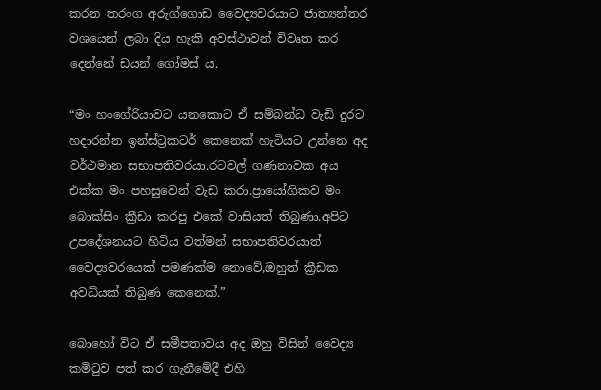කරන තරංග අරුග්ගොඩ වෛද්‍යවරයාට ජාත්‍යන්තර වශයෙන් ලබා දිය හැකි අවස්ථාවන් විවෘත කර දෙන්නේ ඩයන් ගෝමස් ය.

“මං හංගේරියාවට යනකොට ඒ සම්බන්ධ වැඩි දුරට හදාරන්න ඉන්ස්ට්‍රකටර් කෙනෙක් හැටියට උන්නෙ අද වර්ථමාන සභාපතිවරයා.රටවල් ගණනාවක අය එක්ක මං පහසුවෙන් වැඩ කරා.ප්‍රායෝගිකව මං බොක්සිං ක්‍රීඩා කරපු එකේ වාසියත් තිබුණා.අපිට උපදේශනයට හිටිය වත්මන් සභාපතිවරයාත් වෛද්‍යවරයෙක් පමණක්ම නොවේ,ඔහුත් ක්‍රීඩක අවධියක් තිබුණ කෙනෙක්.”

බොහෝ විට ඒ සමීපතාවය අද ඔහු විසින් වෛද්‍ය කමිටුව පත් කර ගැනීමේදී එහි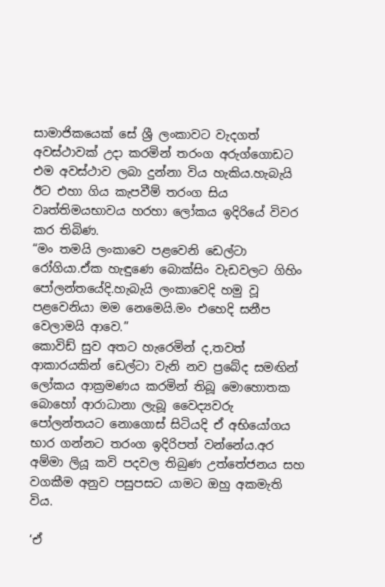සාමාජිකයෙක් සේ ශ්‍රී ලංකාවට වැදගත් අවස්ථාවක් උදා කරමින් තරංග අරුග්ගොඩට එම අවස්ථාව ලබා දුන්නා විය හැකිය.හැබැයි ඊට එහා ගිය කැපවීම් තරංග සිය වෘත්තිමයභාවය හරහා ලෝකය ඉදිරියේ විවර කර තිබිණ.
“මං තමයි ලංකාවෙ පළවෙනි ඩෙල්ටා රෝගියා.ඒක හැඳුණෙ බොක්සිං වැඩවලට ගිහිං පෝලන්තයේදි.හැබැයි ලංකාවෙදි හමු වූ පළවෙනියා මම නෙමෙයි.මං එහෙදි සනීප වෙලාමයි ආවෙ.”
කොවිඩ් සුව අතට හැරෙමින් ද,තවත් ආකාරයකින් ඩෙල්ටා වැනි නව ප්‍රබේද සමඟින් ලෝකය ආක්‍රමණය කරමින් තිබූ මොහොතක බොහෝ ආරාධානා ලැබූ වෛද්‍යවරු පෝලන්තයට නොගොස් සිටියදි ඒ අභියෝගය භාර ගන්නට තරංග ඉදිරිපත් වන්නේය.අර අම්මා ලියූ කවි පදවල තිබුණ උත්තේජනය සහ වගකීම අනුව පසුපසට යාමට ඔහු අකමැති විය.

‘ඒ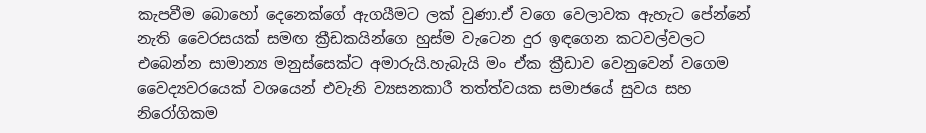කැපවීම බොහෝ දෙනෙක්ගේ ඇගයීමට ලක් වුණා.ඒ වගෙ වෙලාවක ඇහැට පේන්නේ නැති වෛරසයක් සමඟ ක්‍රීඩකයින්ගෙ හුස්ම වැටෙන දුර ඉඳගෙන කටවල්වලට එබෙන්න සාමාන්‍ය මනුස්සෙක්ට අමාරුයි.හැබැයි මං ඒක ක්‍රීඩාව වෙනුවෙන් වගෙම වෛද්‍යවරයෙක් වශයෙන් එවැනි ව්‍යසනකාරී තත්ත්වයක සමාජයේ සුවය සහ නිරෝගිකම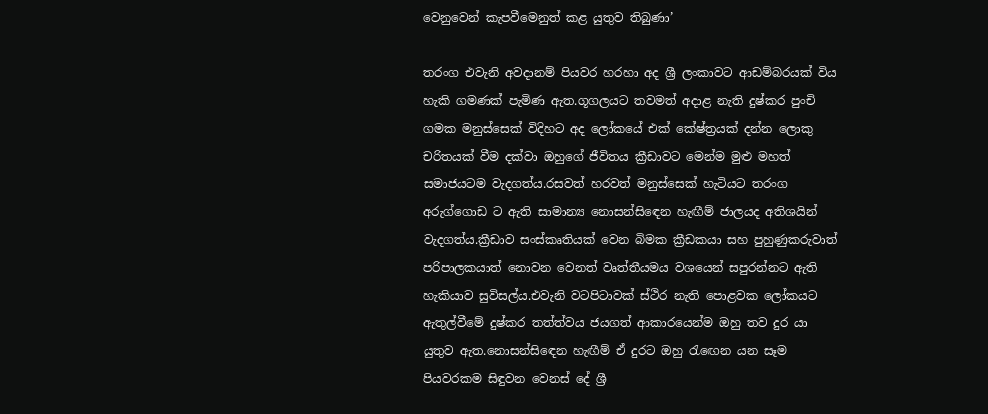වෙනුවෙන් කැපවීමෙනුත් කළ යුතුව තිබුණා’

තරංග එවැනි අවදානම් පියවර හරහා අද ශ්‍රී ලංකාවට ආඩම්බරයක් විය හැකි ගමණක් පැමිණ ඇත.ගූගලයට තවමත් අදාළ නැති දුෂ්කර පුංචි ගමක මනුස්සෙක් විදිහට අද ලෝකයේ එක් කේෂ්ත්‍රයක් දන්න ලොකු චරිතයක් වීම දක්වා ඔහුගේ ජීවිතය ක්‍රීඩාවට මෙන්ම මුළු මහත් සමාජයටම වැදගත්ය.රසවත් හරවත් මනුස්සෙක් හැටියට තරංග අරුග්ගොඩ ට ඇති සාමාන්‍ය නොසන්සිඳෙන හැඟීම් ජාලයද අතිශයින් වැදගත්ය.ක්‍රීඩාව සංස්කෘතියක් වෙන බිමක ක්‍රීඩකයා සහ පුහුණුකරුවාත් පරිපාලකයාත් නොවන වෙනත් වෘත්තීයමය වශයෙන් සපුරන්නට ඇති හැකියාව සුවිසල්ය.එවැනි වටපිටාවක් ස්ථිර නැති පොළවක ලෝකයට ඇතුල්වීමේ දුෂ්කර තත්ත්වය ජයගත් ආකාරයෙන්ම ඔහු තව දුර යා යුතුව ඇත.නොසන්සිඳෙන හැඟීම් ඒ දුරට ඔහු රැඟෙන යන සෑම පියවරකම සිඳුවන වෙනස් දේ ශ්‍රී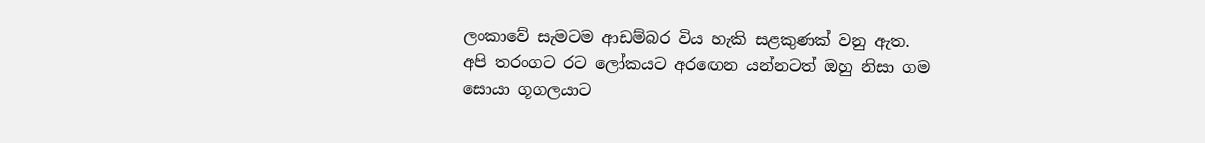ලංකාවේ සැමටම ආඩම්බර විය හැකි සළකුණක් වනු ඇත.
අපි තරංගට රට ලෝකයට අරඟෙන යන්නටත් ඔහු නිසා ගම සොයා ගූගලයාට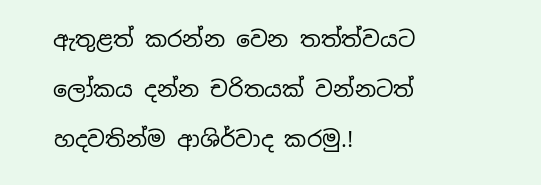ඇතුළත් කරන්න වෙන තත්ත්වයට ලෝකය දන්න චරිතයක් වන්නටත් හදවතින්ම ආශිර්වාද කරමු.!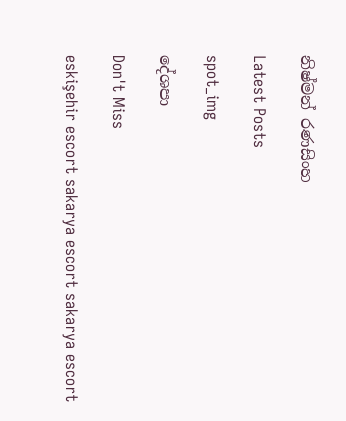නිෂ්මන් රණසිංහ

Latest Posts

spot_img

දේශපා

Don't Miss

eskişehir escort sakarya escort sakarya escort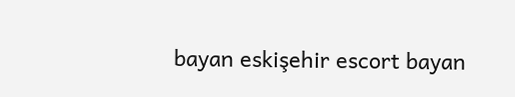bayan eskişehir escort bayan